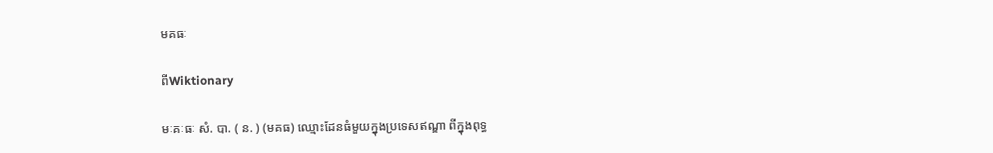មគធៈ

ពីWiktionary

មៈគៈធៈ សំ. បា. ( ន. ) (មគធ) ឈ្មោះដែនធំមួយក្នុងប្រទេសឥណ្ឌា ពីក្នុងពុទ្ធ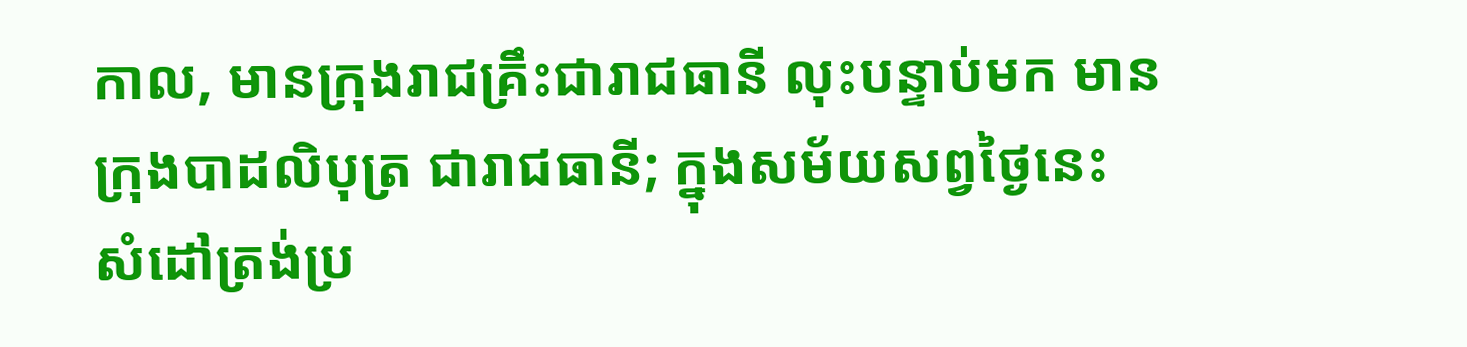កាល, មានក្រុងរាជគ្រឹះជារាជធានី លុះបន្ទាប់មក មានក្រុងបាដលិបុត្រ ជារាជធានី; ក្នុងសម័យសព្វថ្ងៃនេះ សំដៅត្រង់ប្រ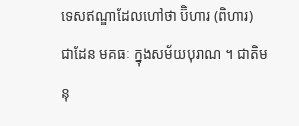ទេសឥណ្ឌាដែលហៅថា ប៊ិហារ (ពិហារ) ជាដែន មគធៈ ក្នុងសម័យបុរាណ ។ ជាតិមនុ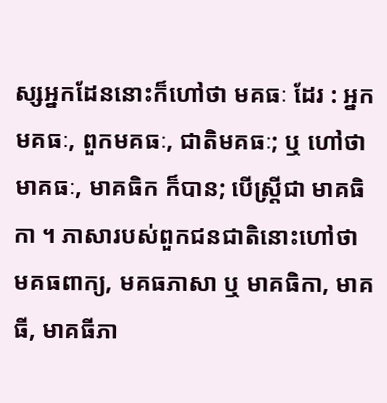ស្សអ្នកដែននោះក៏ហៅថា មគធៈ ដែរ : អ្នកមគធៈ, ពួកមគធៈ, ជាតិមគធៈ; ឬ ហៅថា មាគធៈ, មាគធិក ក៏បាន; បើស្ត្រីជា មាគធិកា ។ ភាសារបស់ពួកជនជាតិនោះហៅថា មគធពាក្យ, មគធភាសា ឬ មាគធិកា, មាគធី, មាគធីភា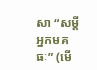សា “សម្ដីអ្នកមគធៈ” (មើ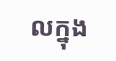លក្នុង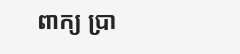ពាក្យ ប្រា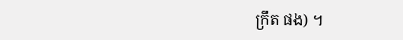ក្រឹត ផង) ។